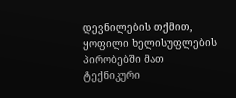დევნილების თქმით, ყოფილი ხელისუფლების პირობებში მათ ტექნიკური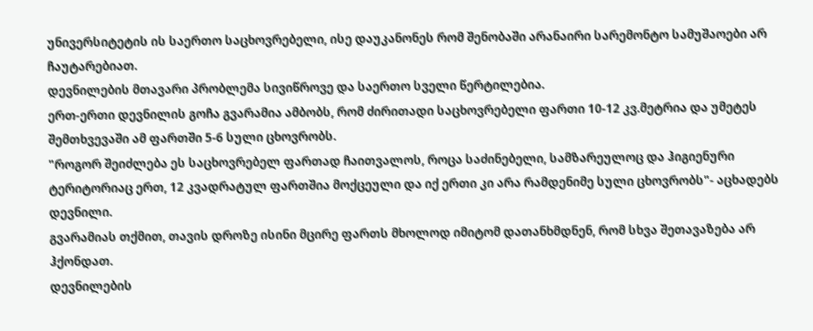უნივერსიტეტის ის საერთო საცხოვრებელი, ისე დაუკანონეს რომ შენობაში არანაირი სარემონტო სამუშაოები არ ჩაუტარებიათ.
დევნილების მთავარი პრობლემა სივიწროვე და საერთო სველი წერტილებია.
ერთ-ერთი დევნილის გოჩა გვარამია ამბობს, რომ ძირითადი საცხოვრებელი ფართი 10-12 კვ.მეტრია და უმეტეს შემთხვევაში ამ ფართში 5-6 სული ცხოვრობს.
"როგორ შეიძლება ეს საცხოვრებელ ფართად ჩაითვალოს, როცა საძინებელი, სამზარეულოც და ჰიგიენური ტერიტორიაც ერთ, 12 კვადრატულ ფართშია მოქცეული და იქ ერთი კი არა რამდენიმე სული ცხოვრობს"- აცხადებს დევნილი.
გვარამიას თქმით, თავის დროზე ისინი მცირე ფართს მხოლოდ იმიტომ დათანხმდნენ, რომ სხვა შეთავაზება არ ჰქონდათ.
დევნილების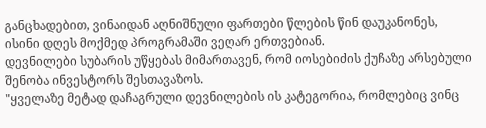განცხადებით, ვინაიდან აღნიშნული ფართები წლების წინ დაუკანონეს, ისინი დღეს მოქმედ პროგრამაში ვეღარ ერთვებიან.
დევნილები სუბარის უწყებას მიმართავენ, რომ იოსებიძის ქუჩაზე არსებული შენობა ინვესტორს შესთავაზოს.
"ყველაზე მეტად დაჩაგრული დევნილების ის კატეგორია, რომლებიც ვინც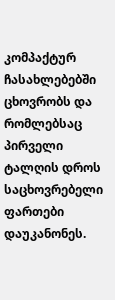კომპაქტურ ჩასახლებებში ცხოვრობს და რომლებსაც პირველი ტალღის დროს საცხოვრებელი ფართები დაუკანონეს.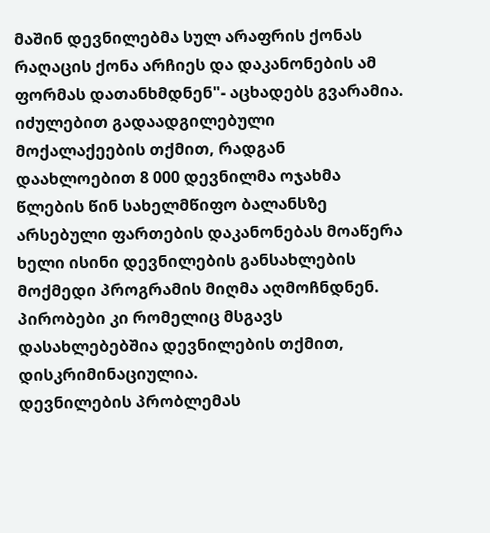მაშინ დევნილებმა სულ არაფრის ქონას რაღაცის ქონა არჩიეს და დაკანონების ამ ფორმას დათანხმდნენ"- აცხადებს გვარამია.
იძულებით გადაადგილებული მოქალაქეების თქმით, რადგან დაახლოებით 8 000 დევნილმა ოჯახმა წლების წინ სახელმწიფო ბალანსზე არსებული ფართების დაკანონებას მოაწერა ხელი ისინი დევნილების განსახლების მოქმედი პროგრამის მიღმა აღმოჩნდნენ. პირობები კი რომელიც მსგავს დასახლებებშია დევნილების თქმით, დისკრიმინაციულია.
დევნილების პრობლემას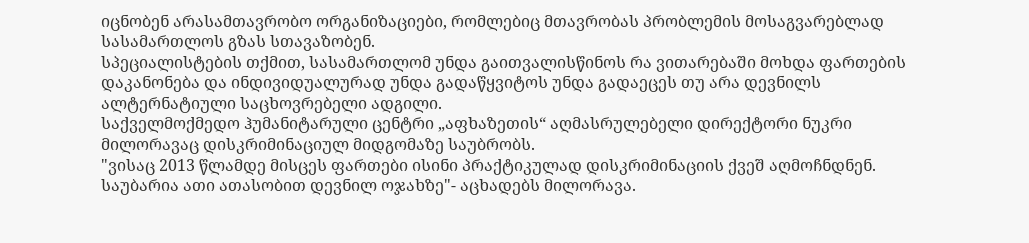იცნობენ არასამთავრობო ორგანიზაციები, რომლებიც მთავრობას პრობლემის მოსაგვარებლად სასამართლოს გზას სთავაზობენ.
სპეციალისტების თქმით, სასამართლომ უნდა გაითვალისწინოს რა ვითარებაში მოხდა ფართების დაკანონება და ინდივიდუალურად უნდა გადაწყვიტოს უნდა გადაეცეს თუ არა დევნილს ალტერნატიული საცხოვრებელი ადგილი.
საქველმოქმედო ჰუმანიტარული ცენტრი „აფხაზეთის“ აღმასრულებელი დირექტორი ნუკრი მილორავაც დისკრიმინაციულ მიდგომაზე საუბრობს.
"ვისაც 2013 წლამდე მისცეს ფართები ისინი პრაქტიკულად დისკრიმინაციის ქვეშ აღმოჩნდნენ. საუბარია ათი ათასობით დევნილ ოჯახზე"- აცხადებს მილორავა.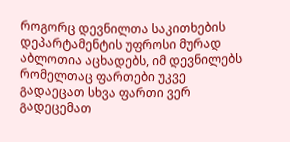როგორც დევნილთა საკითხების დეპარტამენტის უფროსი მურად აბლოთია აცხადებს, იმ დევნილებს რომელთაც ფართები უკვე გადაეცათ სხვა ფართი ვერ გადეცემათ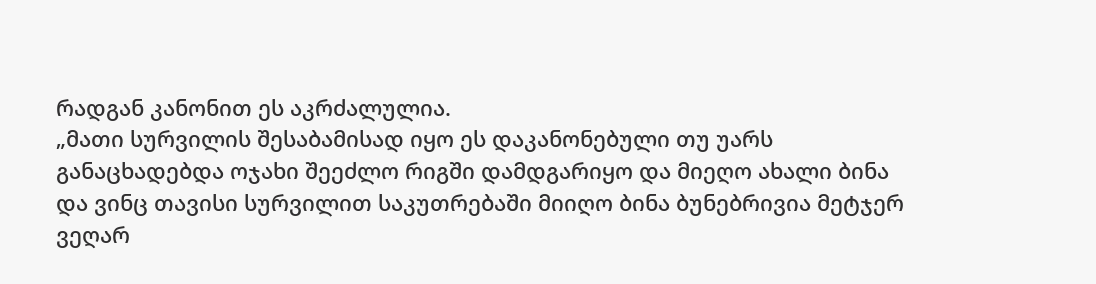რადგან კანონით ეს აკრძალულია.
„მათი სურვილის შესაბამისად იყო ეს დაკანონებული თუ უარს განაცხადებდა ოჯახი შეეძლო რიგში დამდგარიყო და მიეღო ახალი ბინა და ვინც თავისი სურვილით საკუთრებაში მიიღო ბინა ბუნებრივია მეტჯერ ვეღარ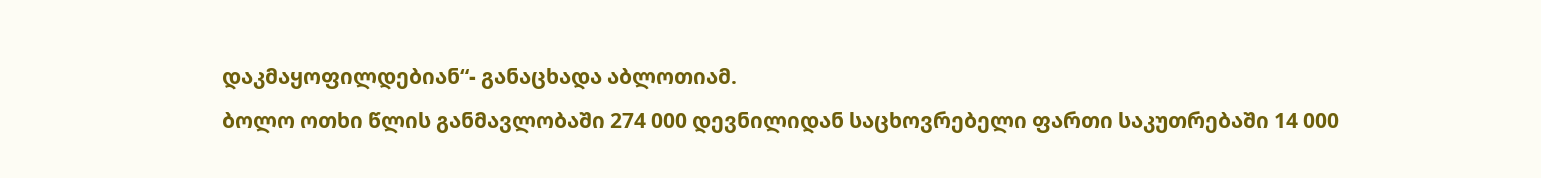დაკმაყოფილდებიან“- განაცხადა აბლოთიამ.
ბოლო ოთხი წლის განმავლობაში 274 000 დევნილიდან საცხოვრებელი ფართი საკუთრებაში 14 000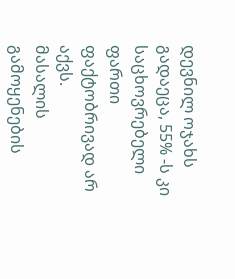დევნილ ოჯახს გადაეცა, 55% -ს კი საცხოვრებელი ფართი ფაქტობრივად არ აქვს.
მასალის გამოყენების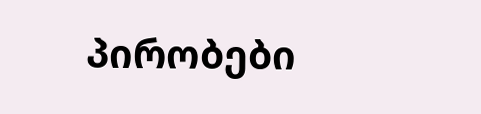პირობები